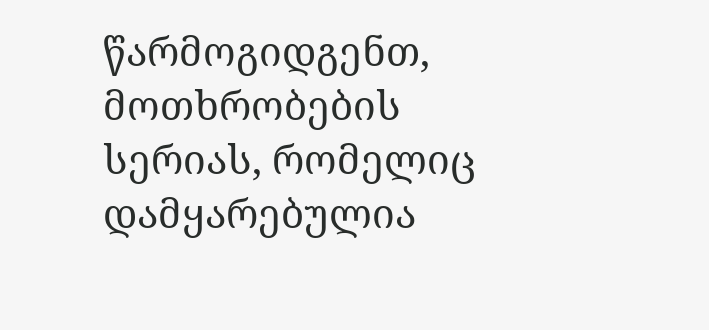წარმოგიდგენთ, მოთხრობების სერიას, რომელიც დამყარებულია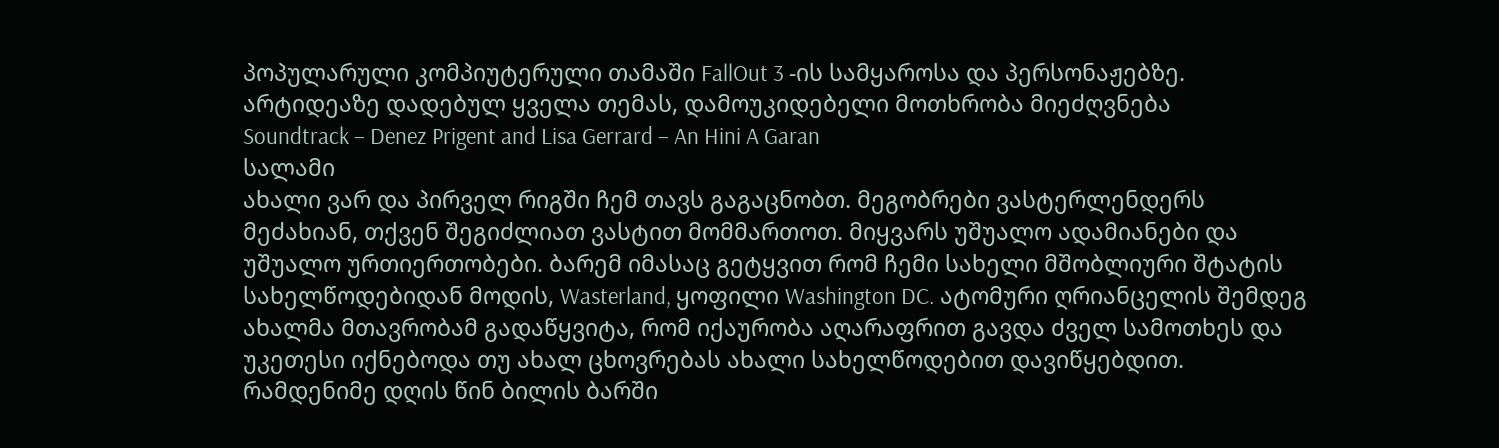პოპულარული კომპიუტერული თამაში FallOut 3 -ის სამყაროსა და პერსონაჟებზე. არტიდეაზე დადებულ ყველა თემას, დამოუკიდებელი მოთხრობა მიეძღვნება
Soundtrack – Denez Prigent and Lisa Gerrard – An Hini A Garan
სალამი
ახალი ვარ და პირველ რიგში ჩემ თავს გაგაცნობთ. მეგობრები ვასტერლენდერს მეძახიან, თქვენ შეგიძლიათ ვასტით მომმართოთ. მიყვარს უშუალო ადამიანები და უშუალო ურთიერთობები. ბარემ იმასაც გეტყვით რომ ჩემი სახელი მშობლიური შტატის სახელწოდებიდან მოდის, Wasterland, ყოფილი Washington DC. ატომური ღრიანცელის შემდეგ ახალმა მთავრობამ გადაწყვიტა, რომ იქაურობა აღარაფრით გავდა ძველ სამოთხეს და უკეთესი იქნებოდა თუ ახალ ცხოვრებას ახალი სახელწოდებით დავიწყებდით.
რამდენიმე დღის წინ ბილის ბარში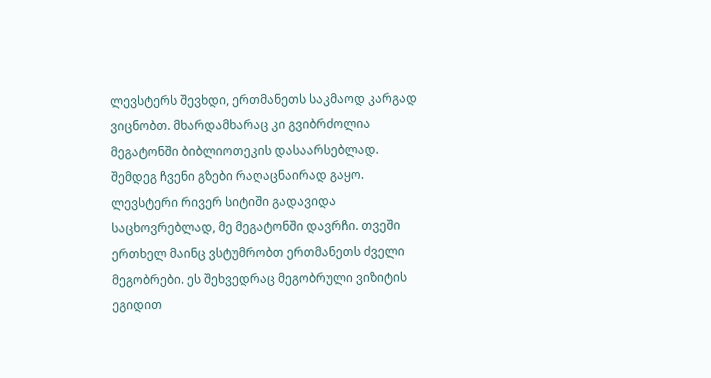ლევსტერს შევხდი, ერთმანეთს საკმაოდ კარგად ვიცნობთ. მხარდამხარაც კი გვიბრძოლია მეგატონში ბიბლიოთეკის დასაარსებლად. შემდეგ ჩვენი გზები რაღაცნაირად გაყო. ლევსტერი რივერ სიტიში გადავიდა საცხოვრებლად, მე მეგატონში დავრჩი. თვეში ერთხელ მაინც ვსტუმრობთ ერთმანეთს ძველი მეგობრები. ეს შეხვედრაც მეგობრული ვიზიტის ეგიდით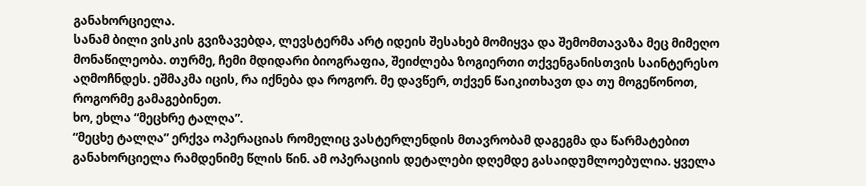განახორციელა.
სანამ ბილი ვისკის გვიზავებდა, ლევსტერმა არტ იდეის შესახებ მომიყვა და შემომთავაზა მეც მიმეღო მონაწილეობა. თურმე, ჩემი მდიდარი ბიოგრაფია, შეიძლება ზოგიერთი თქვენგანისთვის საინტერესო აღმოჩნდეს. ეშმაკმა იცის, რა იქნება და როგორ. მე დავწერ, თქვენ წაიკითხავთ და თუ მოგეწონოთ, როგორმე გამაგებინეთ.
ხო, ეხლა “მეცხრე ტალღა”.
“მეცხე ტალღა” ერქვა ოპერაციას რომელიც ვასტერლენდის მთავრობამ დაგეგმა და წარმატებით განახორციელა რამდენიმე წლის წინ. ამ ოპერაციის დეტალები დღემდე გასაიდუმლოებულია. ყველა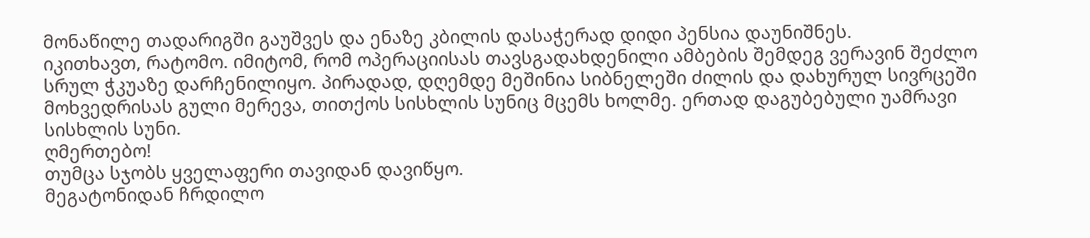მონაწილე თადარიგში გაუშვეს და ენაზე კბილის დასაჭერად დიდი პენსია დაუნიშნეს.
იკითხავთ, რატომო. იმიტომ, რომ ოპერაციისას თავსგადახდენილი ამბების შემდეგ ვერავინ შეძლო სრულ ჭკუაზე დარჩენილიყო. პირადად, დღემდე მეშინია სიბნელეში ძილის და დახურულ სივრცეში მოხვედრისას გული მერევა, თითქოს სისხლის სუნიც მცემს ხოლმე. ერთად დაგუბებული უამრავი სისხლის სუნი.
ღმერთებო!
თუმცა სჯობს ყველაფერი თავიდან დავიწყო.
მეგატონიდან ჩრდილო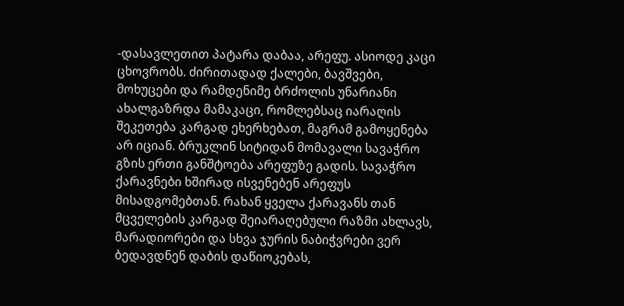-დასავლეთით პატარა დაბაა, არეფუ. ასიოდე კაცი ცხოვრობს. ძირითადად ქალები, ბავშვები, მოხუცები და რამდენიმე ბრძოლის უნარიანი ახალგაზრდა მამაკაცი, რომლებსაც იარაღის შეკეთება კარგად ეხერხებათ, მაგრამ გამოყენება არ იციან. ბრუკლინ სიტიდან მომავალი სავაჭრო გზის ერთი განშტოება არეფუზე გადის. სავაჭრო ქარავნები ხშირად ისვენებენ არეფუს მისადგომებთან. რახან ყველა ქარავანს თან მცველების კარგად შეიარაღებული რაზმი ახლავს, მარადიორები და სხვა ჯურის ნაბიჭვრები ვერ ბედავდნენ დაბის დაწიოკებას,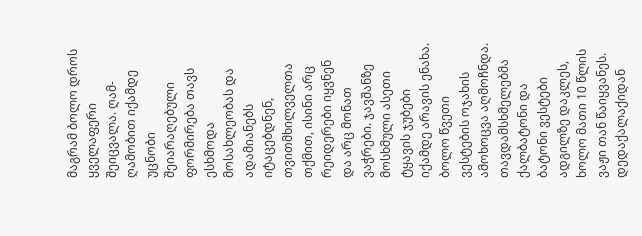მაგრამ ბოლო დროს ყველაფერი შეიცვალა. ღამ-ღამობით იქამდე უცნობი შეიარაღებული ფორმირება თავს ესხმოდა მოსახლეობას და ადამიანებს იტაცებდნენ, თვითმხილველთა თქმით, ისინი არც რეიდერები იყვნენ და არც მონათ ვაჭრები. ჯავშანზე მოსხმული ასეთი ტყავის ჯუბები იქამდე არავის ენახა. ბოლო წვეთი ვესტების ოჯახის ამოხოცვა აღმოჩნდა.
თავდამსხმელებმა ქალბატონი და ბატონი ვესტები ადგილზე დაკლეს, ხოლო მათი 10 წლის ვაჟი თან წაიყვანეს. დედაქალაქიდან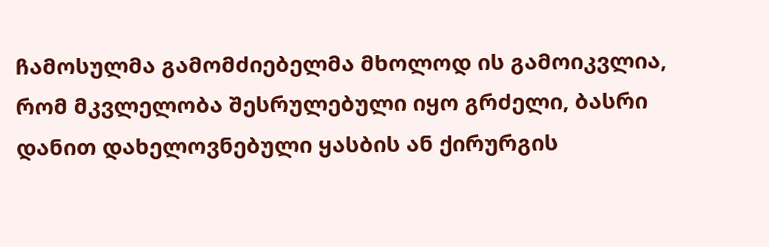ჩამოსულმა გამომძიებელმა მხოლოდ ის გამოიკვლია, რომ მკვლელობა შესრულებული იყო გრძელი, ბასრი დანით დახელოვნებული ყასბის ან ქირურგის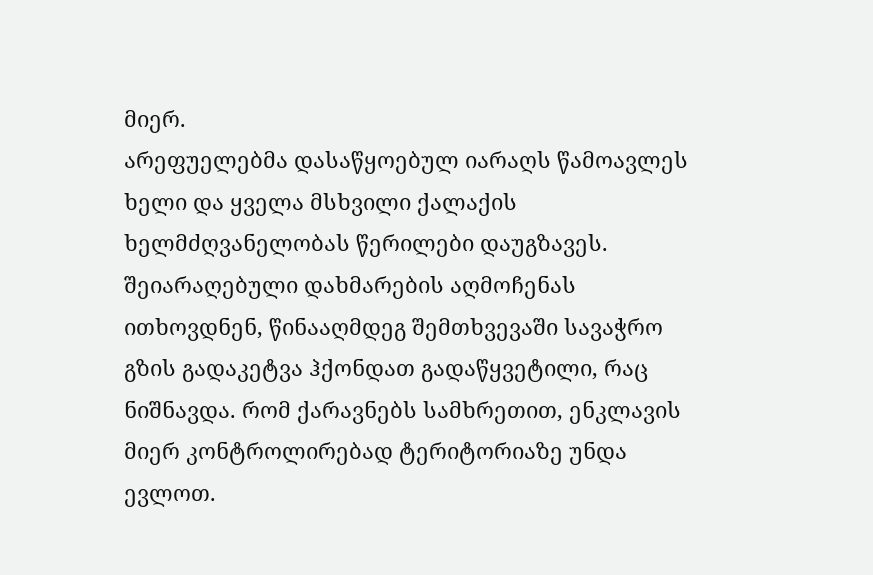მიერ.
არეფუელებმა დასაწყოებულ იარაღს წამოავლეს ხელი და ყველა მსხვილი ქალაქის ხელმძღვანელობას წერილები დაუგზავეს. შეიარაღებული დახმარების აღმოჩენას ითხოვდნენ, წინააღმდეგ შემთხვევაში სავაჭრო გზის გადაკეტვა ჰქონდათ გადაწყვეტილი, რაც ნიშნავდა. რომ ქარავნებს სამხრეთით, ენკლავის მიერ კონტროლირებად ტერიტორიაზე უნდა ევლოთ.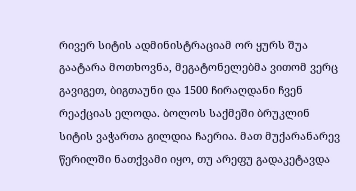რივერ სიტის ადმინისტრაციამ ორ ყურს შუა გაატარა მოთხოვნა, მეგატონელებმა ვითომ ვერც გავიგეთ, ბიგთაუნი და 1500 ჩირაღდანი ჩვენ რეაქციას ელოდა. ბოლოს საქმეში ბრუკლინ სიტის ვაჭართა გილდია ჩაერია. მათ მუქარანარევ წერილში ნათქვამი იყო, თუ არეფუ გადაკეტავდა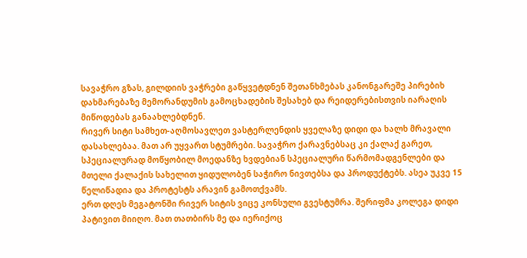სავაჭრო გზას, გილდიის ვაჭრები გაწყვეტდნენ შეთანხმებას კანონგარეშე პირებიხ დახმარებაზე მემორანდუმის გამოცხადების შესახებ და რეიდერებისთვის იარაღის მიწოდებას განაახლებდნენ.
რივერ სიტი სამხეთ-აღმოსავლეთ ვასტერლენდის ყველაზე დიდი და ხალხ მრავალი დასახლებაა. მათ არ უყვართ სტუმრები. სავაჭრო ქარავნებსაც კი ქალაქ გარეთ, სპეციალურად მოწყობილ მოედანზე ხვდებიან სპეციალური წარმომადგენლები და მთელი ქალაქის სახელით ყიდულობენ საჭირო ნივთებსა და პროდუქტებს. ასეა უკვე 15 წელიწადია და პროტესტს არავინ გამოთქვამს.
ერთ დღეს მეგატონში რივერ სიტის ვიცე კონსული გვესტუმრა. შერიფმა კოლეგა დიდი პატივით მიიღო. მათ თათბირს მე და იერიქოც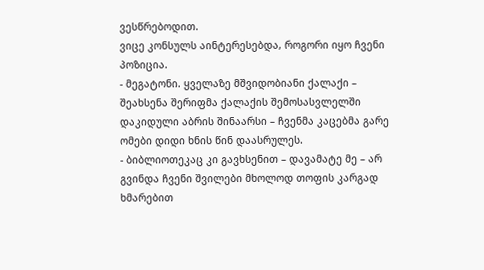ვესწრებოდით.
ვიცე კონსულს აინტერესებდა, როგორი იყო ჩვენი პოზიცია.
- მეგატონი. ყველაზე მშვიდობიანი ქალაქი – შეახსენა შერიფმა ქალაქის შემოსასვლელში დაკიდული აბრის შინაარსი – ჩვენმა კაცებმა გარე ომები დიდი ხნის წინ დაასრულეს.
- ბიბლიოთეკაც კი გავხსენით – დავამატე მე – არ გვინდა ჩვენი შვილები მხოლოდ თოფის კარგად ხმარებით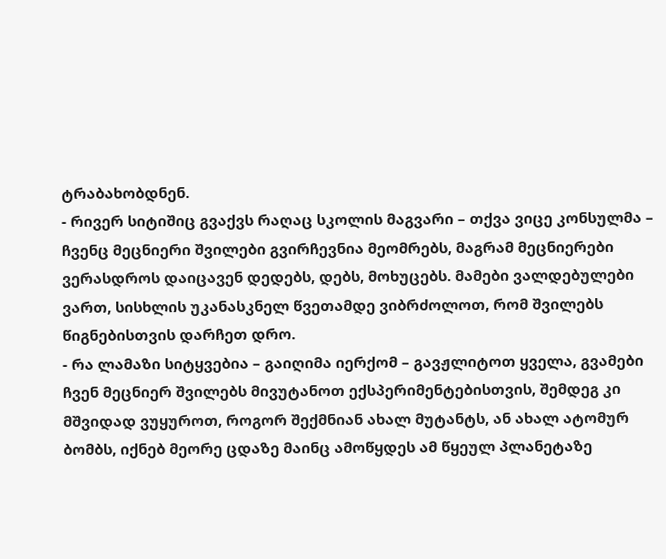ტრაბახობდნენ.
- რივერ სიტიშიც გვაქვს რაღაც სკოლის მაგვარი – თქვა ვიცე კონსულმა – ჩვენც მეცნიერი შვილები გვირჩევნია მეომრებს, მაგრამ მეცნიერები ვერასდროს დაიცავენ დედებს, დებს, მოხუცებს. მამები ვალდებულები ვართ, სისხლის უკანასკნელ წვეთამდე ვიბრძოლოთ, რომ შვილებს წიგნებისთვის დარჩეთ დრო.
- რა ლამაზი სიტყვებია – გაიღიმა იერქომ – გავჟლიტოთ ყველა, გვამები ჩვენ მეცნიერ შვილებს მივუტანოთ ექსპერიმენტებისთვის, შემდეგ კი მშვიდად ვუყუროთ, როგორ შექმნიან ახალ მუტანტს, ან ახალ ატომურ ბომბს, იქნებ მეორე ცდაზე მაინც ამოწყდეს ამ წყეულ პლანეტაზე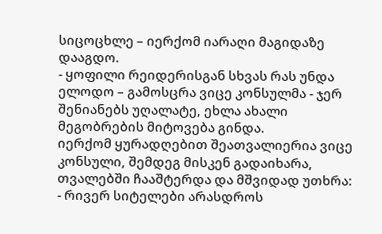სიცოცხლე – იერქომ იარაღი მაგიდაზე დააგდო.
- ყოფილი რეიდერისგან სხვას რას უნდა ელოდო – გამოსცრა ვიცე კონსულმა - ჯერ შენიანებს უღალატე, ეხლა ახალი მეგობრების მიტოვება გინდა.
იერქომ ყურადღებით შეათვალიერია ვიცე კონსული, შემდეგ მისკენ გადაიხარა, თვალებში ჩააშტერდა და მშვიდად უთხრა:
- რივერ სიტელები არასდროს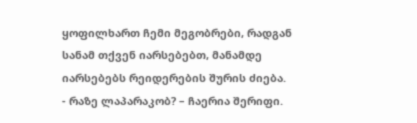ყოფილხართ ჩემი მეგობრები, რადგან სანამ თქვენ იარსებებთ, მანამდე იარსებებს რეიდერების შურის ძიება.
- რაზე ლაპარაკობ? – ჩაერია შერიფი.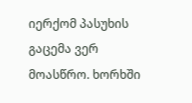იერქომ პასუხის გაცემა ვერ მოასწრო. ხორხში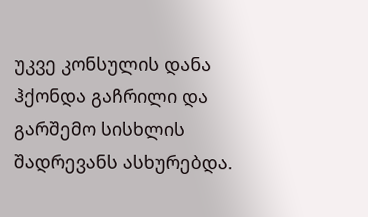უკვე კონსულის დანა ჰქონდა გაჩრილი და გარშემო სისხლის შადრევანს ასხურებდა.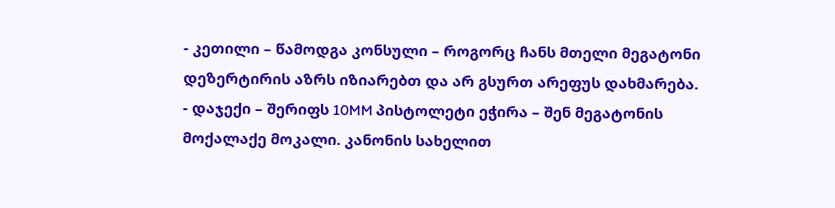- კეთილი – წამოდგა კონსული – როგორც ჩანს მთელი მეგატონი დეზერტირის აზრს იზიარებთ და არ გსურთ არეფუს დახმარება.
- დაჯექი – შერიფს 10MM პისტოლეტი ეჭირა – შენ მეგატონის მოქალაქე მოკალი. კანონის სახელით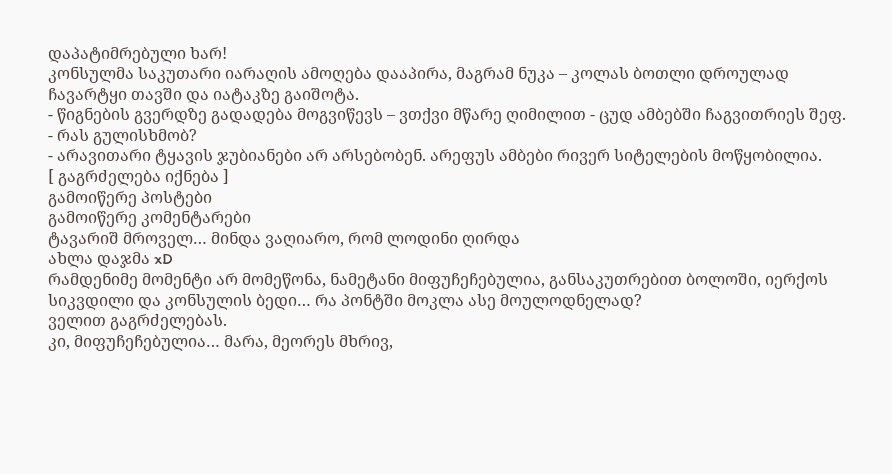დაპატიმრებული ხარ!
კონსულმა საკუთარი იარაღის ამოღება დააპირა, მაგრამ ნუკა – კოლას ბოთლი დროულად ჩავარტყი თავში და იატაკზე გაიშოტა.
- წიგნების გვერდზე გადადება მოგვიწევს – ვთქვი მწარე ღიმილით - ცუდ ამბებში ჩაგვითრიეს შეფ.
- რას გულისხმობ?
- არავითარი ტყავის ჯუბიანები არ არსებობენ. არეფუს ამბები რივერ სიტელების მოწყობილია.
[ გაგრძელება იქნება ]
გამოიწერე პოსტები
გამოიწერე კომენტარები
ტავარიშ მროველ… მინდა ვაღიარო, რომ ლოდინი ღირდა
ახლა დაჯმა xD
რამდენიმე მომენტი არ მომეწონა, ნამეტანი მიფუჩეჩებულია, განსაკუთრებით ბოლოში, იერქოს სიკვდილი და კონსულის ბედი… რა პონტში მოკლა ასე მოულოდნელად?
ველით გაგრძელებას.
კი, მიფუჩეჩებულია… მარა, მეორეს მხრივ,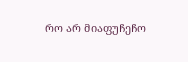რო არ მიაფუჩეჩო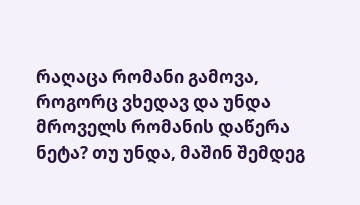რაღაცა რომანი გამოვა, როგორც ვხედავ და უნდა მროველს რომანის დაწერა ნეტა? თუ უნდა, მაშინ შემდეგ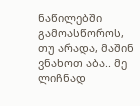ნაწილებში გამოასწოროს, თუ არადა, მაშინ ვნახოთ აბა.. მე ლიჩნად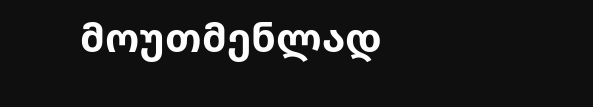მოუთმენლად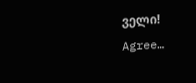ველი!
Agree…